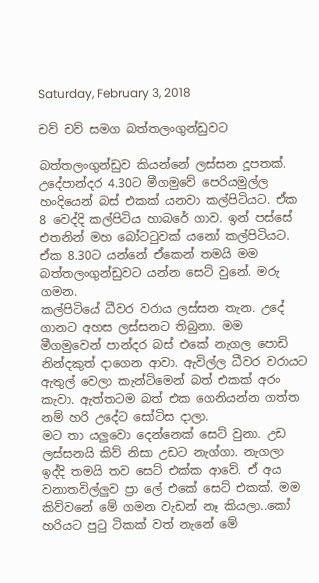Saturday, February 3, 2018

චව් චව් සමග බත්තලංගුන්ඩුවට

බත්තලංගුන්ඩුව කියන්නේ ලස්සන දූපතක්. උදේපාන්දර 4.30ට මීගමුවේ පෙරියමුල්ල හංදියෙන් බස් එකක් යනවා කල්පිටියට. ඒක 8 වෙද්දි කල්පිටිය හාබරේ ගාව. ඉන් පස්සේ එතනින් මහ බෝටටුවක් යනෝ කල්පිටියට. ඒක 8.30ට යන්නේ ඒකෙන් තමයි මම බත්තලංගුන්ඩුවට යන්න සෙට් වුනේ. මරු ගමන.
කල්පිටියේ ධීවර වරාය ලස්සන තැන. උදේ ගානට අහස ලස්සනට තිබුනා. මම මීගමුවෙන් පාන්දර බස් එකේ නැගල පොඩි නින්දකුත් දාගෙන ආවා. ඇවිල්ල ධීවර වරායට ඇතුල් වෙලා කැන්ටිමෙන් බත් එකක් අරං කැවා. ඇත්තටම බත් එක ගෙනියන්න ගත්ත නම් හරි උදේට සෝටිස දාලා.
මට තා යලුවො දෙන්නෙක් සෙට් වුනා. උඩ ලස්සනයි කිව් නිසා උඩට නැග්ගා. නැගලා ඉද්දි තමයි තව සෙට් එක්ක ආවේ. ඒ අය වනාතවිල්ලුව ප්‍රා ලේ එකේ සෙට් එකක්. මම කිව්වනේ මේ ගමන වැඩන් නෑ කියලා..කෝ හරියට පුටු ටිකක් වත් නැනේ මේ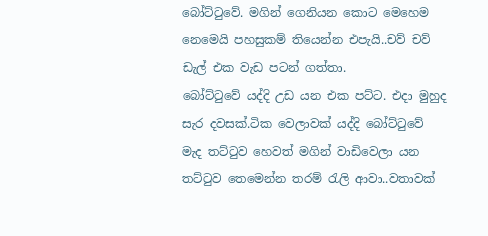බෝට්ටුවේ. මගින් ගෙනියන කොට මෙහෙම නෙමෙයි පහසුකම් තියෙන්න එපැයි..චව් චව් ඩැල් එක වැඩ පටන් ගත්තා.
බෝට්ටුවේ යද්දි උඩ යන එක පට්ට. එදා මුහුද සැර දවසක්.ටික වෙලාවක් යද්දි බෝට්ටුවේ මැද තට්ටුව හෙවත් මගින් වාඩිවෙලා යන තට්ටුව තෙමෙන්න තරම් රැලි ආවා..වතාවක්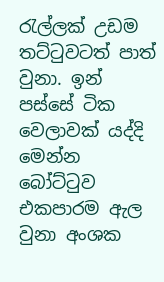රැල්ලක් උඩම තට්ටුවටත් පාත් වුනා. ඉන් පස්සේ ටික වෙලාවක් යද්දි මෙන්න බෝට්ටුව එකපාරම ඇල වුනා අංශක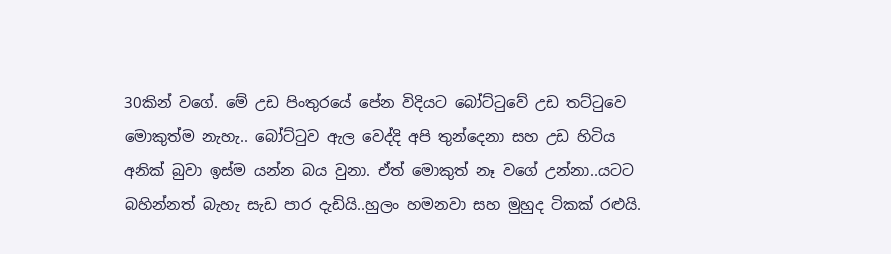30කින් වගේ. මේ උඩ පිංතුරයේ පේන විදියට බෝට්ටුවේ උඩ තට්ටුවෙ මොකුත්ම නැහැ.. බෝට්ටුව ඇල වෙද්දි අපි තුන්දෙනා සහ උඩ හිටිය අනික් බුවා ඉස්ම යන්න බය වුනා. ඒත් මොකුත් නෑ වගේ උන්නා..යටට බහින්නත් බැහැ සැඩ පාර දැඩියි..හුලං හමනවා සහ මුහුද ටිකක් රළුයි.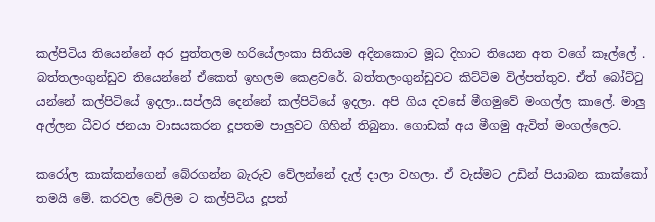කල්පිටිය තියෙන්නේ අර පුත්තලම හරියේලංකා සිතියම අදිනකොට මූධ දිහාට තියෙන අත වගේ කෑල්ලේ . බත්තලංගුන්ඩුව තියෙන්නේ ඒකෙත් ඉහලම කෙළවරේ. බත්තලංගුන්ඩුවට කිට්ටිම විල්පත්තුව. ඒත් බෝට්ටු යන්නේ කල්පිටියේ ඉදලා..සප්ලයි දෙන්නේ කල්පිටියේ ඉදලා. අපි ගිය දවසේ මීගමුවේ මංගල්ල කාලේ. මාලු අල්ලන ධීවර ජනයා වාසයකරන දූපතම පාලුවට ගිහින් තිබුනා. ගොඩක් අය මීගමු ඇවිත් මංගල්ලෙට.

කරෝල කාක්කන්ගෙන් බේරගන්න බැරුව වේලන්නේ දැල් දාලා වහලා. ඒ වැස්මට උඩින් පියාබන කාක්කෝ තමයි මේ. කරවල වේලිම ට කල්පිටිය දූපත්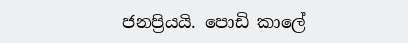ජනප්‍රියයි. පොඩි කාලේ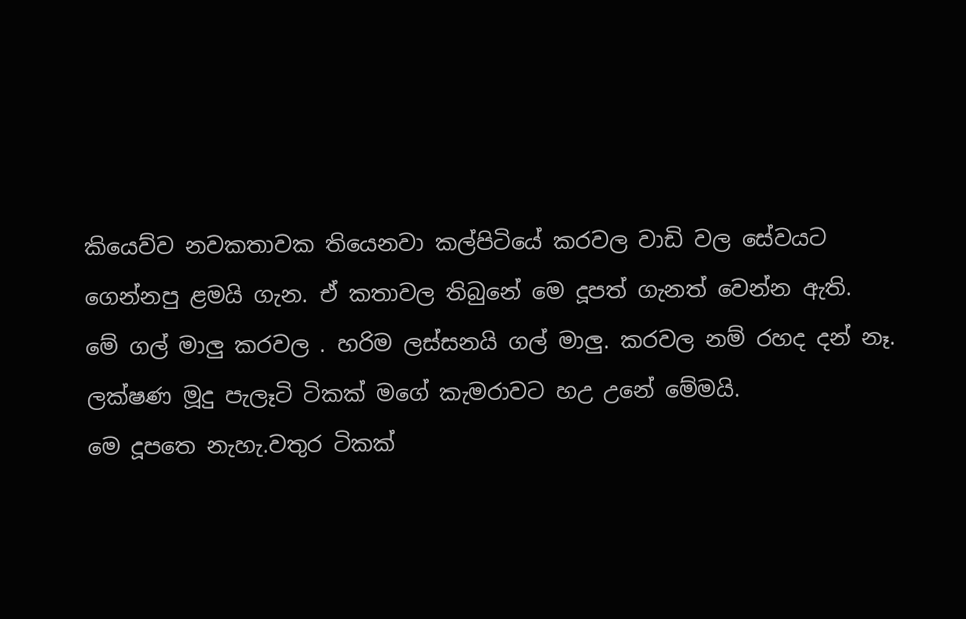කියෙව්ව නවකතාවක තියෙනවා කල්පිටියේ කරවල වාඩි වල සේවයට ගෙන්නපු ළමයි ගැන. ඒ කතාවල තිබුනේ මෙ දූපත් ගැනත් වෙන්න ඇති.
මේ ගල් මාලු කරවල . හරිම ලස්සනයි ගල් මාලු. කරවල නම් රහද දන් නෑ.
ලක්ෂණ මූදු පැලෑටි ටිකක් මගේ කැමරාවට හඋ උනේ මේමයි.
මෙ දූපතෙ නැහැ.වතුර ටිකක්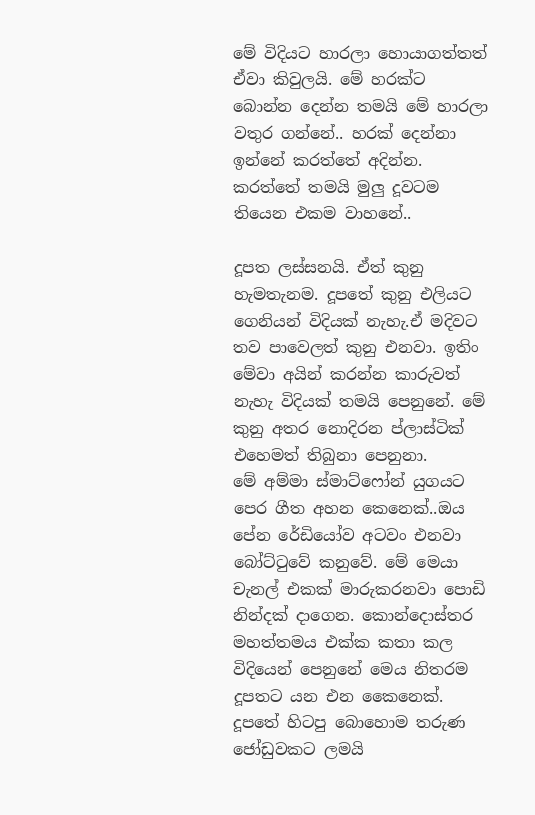මේ විදියට හාරලා හොයාගත්තත් ඒවා කිවුලයි. මේ හරක්ට බොන්න දෙන්න තමයි මේ හාරලා වතුර ගන්නේ.. හරක් දෙන්නා ඉන්නේ කරත්තේ අදින්න. කරත්තේ තමයි මුලු දූවටම තියෙන එකම වාහනේ..

දූපත ලස්සනයි. ඒත් කුනු හැමතැනම. දූපතේ කුනු එලියට ගෙනියන් විදියක් නැහැ.ඒ මදිවට තව පාවෙලත් කුනු එනවා. ඉතිං මේවා අයින් කරන්න කාරුවත් නැහැ විදියක් තමයි පෙනුනේ. මේ කුනු අතර නොදිරන ප්ලාස්ටික් එහෙමත් තිබුනා පෙනුනා.
මේ අම්මා ස්මාට්ෆෝන් යුගයට පෙර ගීත අහන කෙනෙක්..ඔය පේන රේඩියෝව අටවං එනවා බෝට්ටුවේ කනුවේ. මේ මෙයා චැනල් එකක් මාරුකරනවා පොඩි නින්දක් දාගෙන. කොන්දොස්තර මහත්තමය එක්ක කතා කල විදියෙන් පෙනුනේ මෙය නිතරම දූපතට යන එන කෛනෙක්. දූපතේ හිටපු බොහොම තරුණ ජෝඩුවකට ලමයි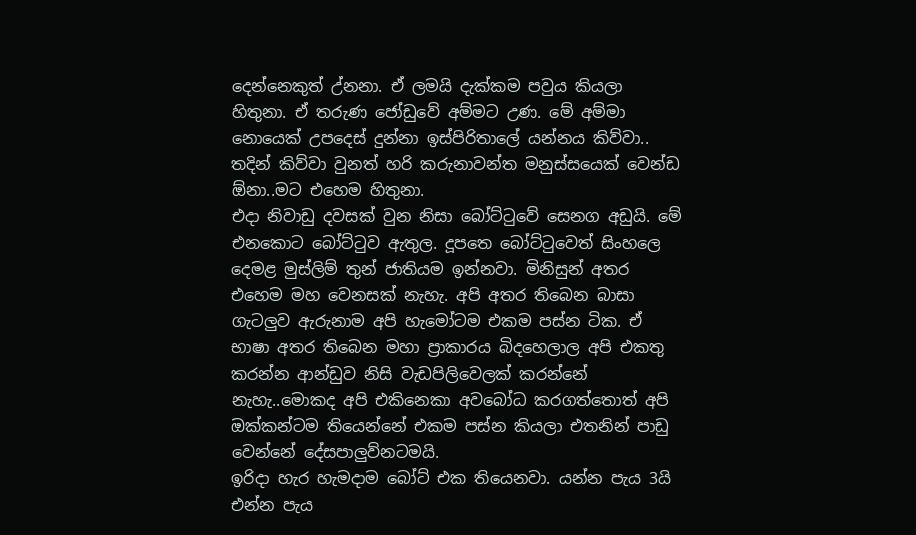දෙන්නෙකුත් උ්නනා. ඒ ලමයි දැක්කම පවුය කියලා හිතුනා. ඒ තරුණ ජෝඩුවේ අම්මට උණ. මේ අම්මා නොයෙක් උපදෙස් දුන්නා ඉස්පිරිතාලේ යන්නය කිව්වා.. තදින් කිව්වා වුනත් හරි කරුනාවන්ත මනුස්සයෙක් වෙන්ඩ ඕනා..මට එහෙම හිතුනා.
එදා නිවාඩු දවසක් වුන නිසා බෝට්ටුවේ සෙනග අඩුයි. මේ එනකොට බෝට්ටුව ඇතුල. දූපතෙ බෝට්ටුවෙත් සිංහලෙ දෙමළ මුස්ලිම් තුන් ජාතියම ඉන්නවා. මිනිසුන් අතර එහෙම මහ වෙනසක් නැහැ. අපි අතර තිබෙන බාසා ගැටලුව ඇරුනාම අපි හැමෝටම එකම පස්න ටික. ඒ භාෂා අතර තිබෙන මහා ප්‍රාකාරය බිදහෙලාල අපි එකතු කරන්න ආන්ඩුව නිසි වැඩපිලිවෙලක් කරන්නේ නැහැ..මොකද අපි එකිනෙකා අවබෝධ කරගත්තොත් අපි ඔක්කන්ටම තියෙන්නේ එකම පස්න කියලා එතනින් පාඩු වෙන්නේ දේසපාලුව්නටමයි.
ඉරිදා හැර හැමදාම බෝට් එක තියෙනවා. යන්න පැය 3යි එන්න පැය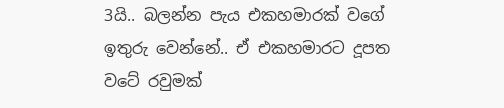3යි.. බලන්න පැය එකහමාරක් වගේ ඉතුරු වෙන්නේ.. ඒ එකහමාරට දූපත වටේ රවුමක්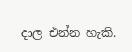දාල එන්න හැකි.